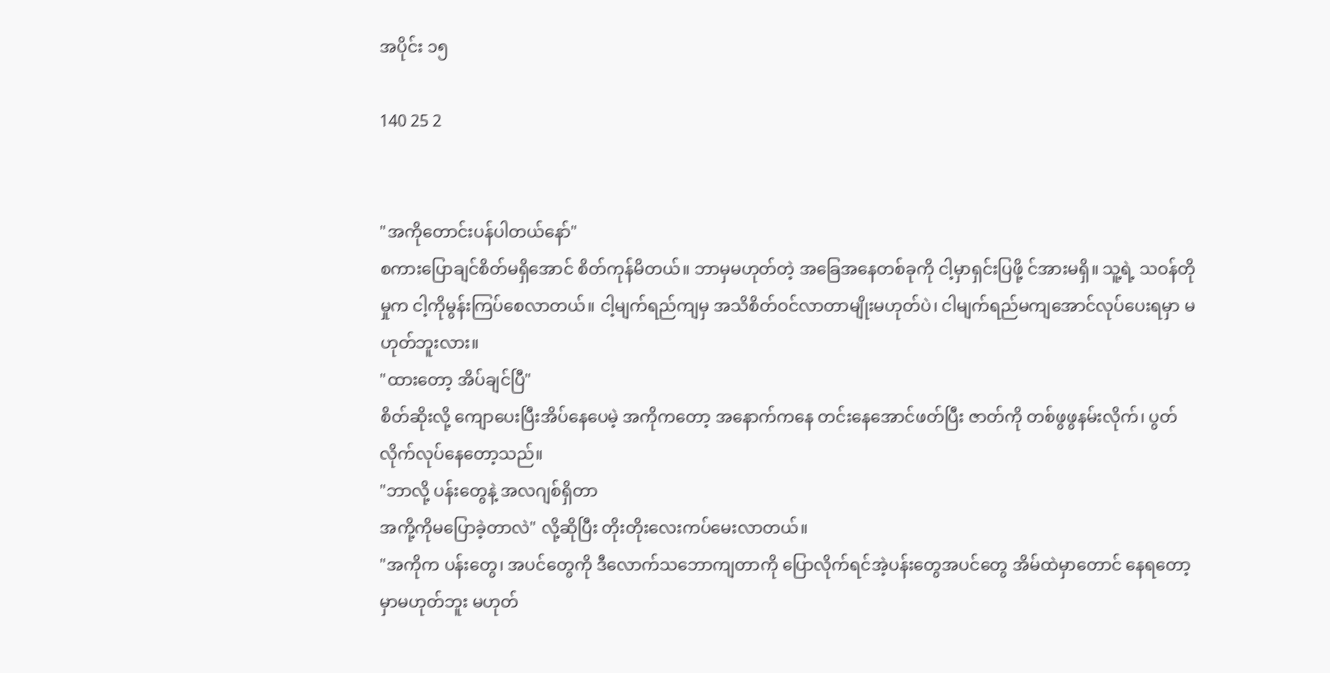အပိုင်း ၁၅

140 25 2


"အကိုတောင်းပန်ပါတယ်နော်"
စကားပြောချင်စိတ်မရှိအောင် စိတ်ကုန်မိတယ်။ ဘာမှမဟုတ်တဲ့ အခြေအနေတစ်ခုကို ငါ့မှာရှင်းပြဖို့ င်အားမရှိ။ သူ့ရဲ့ သဝန်တိုမှုက ငါ့ကိုမွန်းကြပ်စေလာတယ်။ ငါ့မျက်ရည်ကျမှ အသိစိတ်ဝင်လာတာမျိုးမဟုတ်ပဲ၊ ငါမျက်ရည်မကျအောင်လုပ်ပေးရမှာ မဟုတ်ဘူးလား။
"ထားတော့ အိပ်ချင်ပြီ"
စိတ်ဆိုးလို့ ကျောပေးပြီးအိပ်နေပေမဲ့ အကိုကတော့ အနောက်ကနေ တင်းနေအောင်ဖတ်ပြီး ဇာတ်ကို တစ်ဖွဖွနမ်းလိုက်၊ ပွတ်လိုက်လုပ်နေတော့သည်။
"ဘာလို့ ပန်းတွေနဲ့ အလဂျစ်ရှိတာ
အကို့ကိုမပြောခဲ့တာလဲ" လို့ဆိုပြီး တိုးတိုးလေးကပ်မေးလာတယ်။
"အကိုက ပန်းတွေ၊ အပင်တွေကို ဒီလောက်သဘောကျတာကို ပြောလိုက်ရင်အဲ့ပန်းတွေအပင်တွေ အိမ်ထဲမှာတောင် နေရတော့မှာမဟုတ်ဘူး မဟုတ်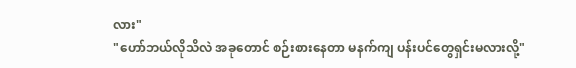လား"
"ဟော်ဘယ်လိုသိလဲ အခုတောင် စဉ်းစားနေတာ မနက်ကျ ပန်းပင်တွေရှင်းမလားလို့"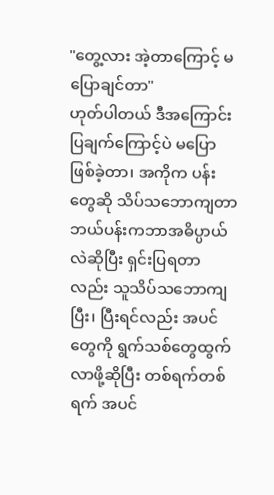"တွေ့လား အဲ့တာကြောင့် မပြောချင်တာ"
ဟုတ်ပါတယ် ဒီအကြောင်းပြချက်ကြောင့်ပဲ မပြောဖြစ်ခဲ့တာ၊ အကိုက ပန်းတွေဆို သိပ်သဘောကျတာ ဘယ်ပန်းကဘာအဓိပ္ပာယ်လဲဆိုပြီး ရှင်းပြရတာလည်း သူသိပ်သဘောကျပြီး၊ ပြီးရင်လည်း အပင်တွေကို ရွက်သစ်တွေထွက်လာဖို့ဆိုပြီး တစ်ရက်တစ်ရက် အပင်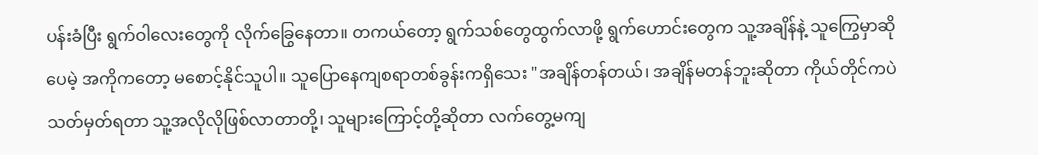ပန်းခံပြီး ရွက်ဝါလေးတွေကို လိုက်ခြွေနေတာ။ တကယ်တော့ ရွက်သစ်တွေထွက်လာဖို့ ရွက်ဟောင်းတွေက သူ့အချိန်နဲ့ သူကြွေမှာဆိုပေမဲ့ အကိုကတော့ မစောင့်နိုင်သူပါ။ သူပြောနေကျစရာတစ်ခွန်းကရှိသေး "အချိန်တန်တယ်၊ အချိန်မတန်ဘူးဆိုတာ ကိုယ်တိုင်ကပဲ သတ်မှတ်ရတာ သူ့အလိုလိုဖြစ်လာတာတို့၊ သူများကြောင့်တို့ဆိုတာ လက်တွေ့မကျ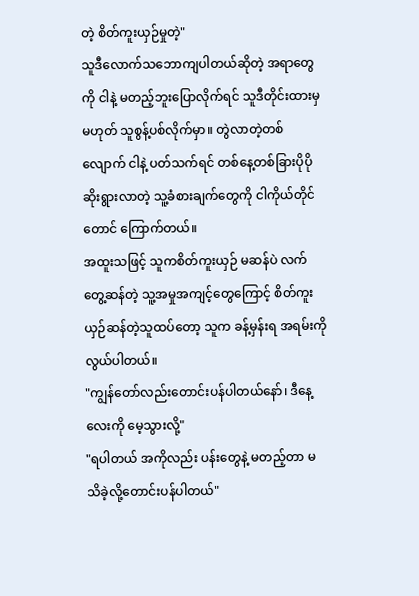တဲ့ စိတ်ကူးယှဉ်မှုတဲ့"
သူဒီလောက်သဘောကျပါတယ်ဆိုတဲ့ အရာတွေကို ငါနဲ့ မတည့်ဘူးပြောလိုက်ရင် သူဒီတိုင်းထားမှမဟုတ် သူစွန့်ပစ်လိုက်မှာ။ တွဲလာတဲ့တစ်လျောက် ငါနဲ့ ပတ်သက်ရင် တစ်နေ့တစ်ခြားပိုပိုဆိုးရွားလာတဲ့ သူ့ခံစားချက်တွေကို ငါကိုယ်တိုင်တောင် ကြောက်တယ်။
အထူးသဖြင့် သူကစိတ်ကူးယှဉ် မဆန်ပဲ လက်တွေ့ဆန်တဲ့ သူ့အမှုအကျင့်တွေကြောင့် စိတ်ကူးယှဉ်ဆန်တဲ့သူထပ်တော့ သူက ခန့်မှန်းရ အရမ်းကိုလွယ်ပါတယ်။
"ကျွန်တော်လည်းတောင်းပန်ပါတယ်နော်၊ ဒီနေ့လေးကို မေ့သွားလို့"
"ရပါတယ် အကိုလည်း ပန်းတွေနဲ့ မတည့်တာ မသိခဲ့လို့တောင်းပန်ပါတယ်"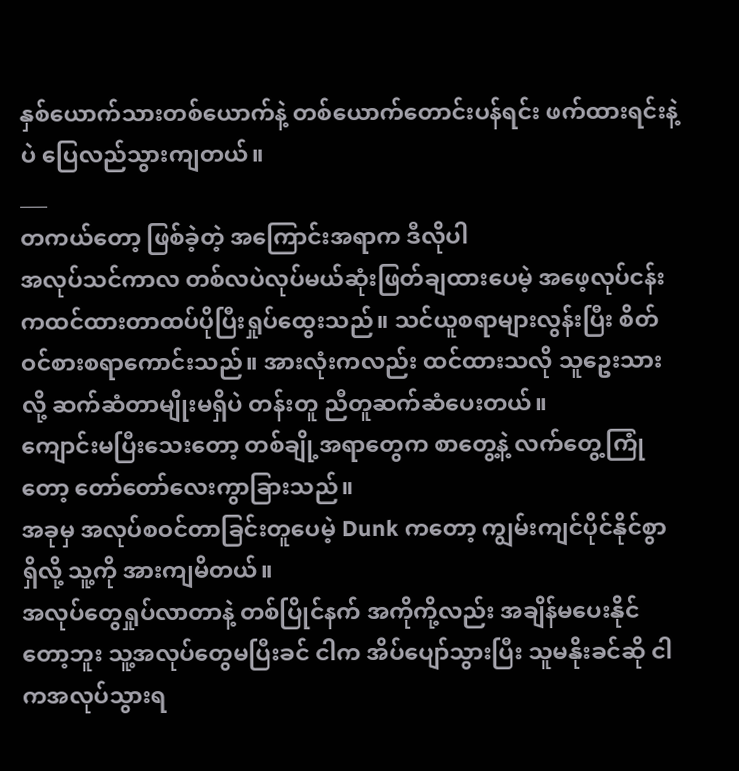နှစ်ယောက်သားတစ်ယောက်နဲ့ တစ်ယောက်တောင်းပန်ရင်း ဖက်ထားရင်းနဲ့ပဲ ပြေလည်သွားကျတယ်။
___
တကယ်တော့ ဖြစ်ခဲ့တဲ့ အကြောင်းအရာက ဒီလိုပါ
အလုပ်သင်ကာလ တစ်လပဲလုပ်မယ်ဆုံးဖြတ်ချထားပေမဲ့ အဖေ့လုပ်ငန်းကထင်ထားတာထပ်ပိုပြီးရှုပ်ထွေးသည်။ သင်ယူစရာများလွန်းပြီး စိတ်ဝင်စားစရာကောင်းသည်။ အားလုံးကလည်း ထင်ထားသလို သူဥေးသားလို့ ဆက်ဆံတာမျိုးမရှိပဲ တန်းတူ ညီတူဆက်ဆံပေးတယ်။
ကျောင်းမပြီးသေးတော့ တစ်ချို့အရာတွေက စာတွေ့နဲ့ လက်တွေ့ကြုံတော့ တော်တော်လေးကွာခြားသည်။
အခုမှ အလုပ်စဝင်တာခြင်းတူပေမဲ့ Dunk ကတော့ ကျွမ်းကျင်ပိုင်နိုင်စွာရှိလို့ သူ့ကို အားကျမိတယ်။
အလုပ်တွေရှုပ်လာတာနဲ့ တစ်ပြိုင်နက် အကိုကို့လည်း အချိန်မပေးနိုင်တော့ဘူး သူ့အလုပ်တွေမပြီးခင် ငါက အိပ်ပျော်သွားပြီး သူမနိုးခင်ဆို ငါကအလုပ်သွားရ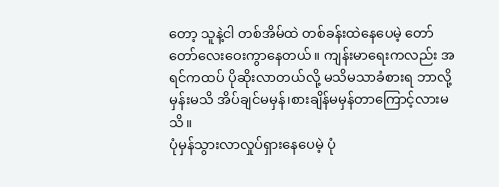တော့ သူနဲ့ငါ တစ်အိမ်ထဲ တစ်ခန်းထဲနေပေမဲ့ တော်တော်လေးဝေးကွာနေတယ်။ ကျန်းမာရေးကလည်း အရင်ကထပ် ပိုဆိုးလာတယ်လို့ မသိမသာခံစားရ ဘာလို့မှန်းမသိ အိပ်ချင်မမှန်၊စားချိန်မမှန်တာကြောင့်လားမသိ။
ပုံမှန်သွားလာလှုပ်ရှားနေပေမဲ့ ပုံ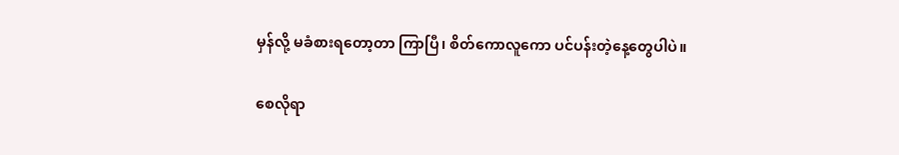မှန်လို့ မခံစားရတော့တာ ကြာပြီ၊ စိတ်ကောလူကော ပင်ပန်းတဲ့နေ့တွေပါပဲ။

စေလိုရာ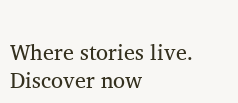Where stories live. Discover now